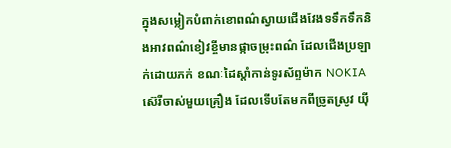ក្នុងសម្លៀកបំពាក់ខោពណ៌ស្វាយជើងវែងទទឹកទឹកនិងអាវពណ៌ខៀវខ្ចីមានផ្កាចម្រុះពណ៌ ដែលជើងប្រឡាក់ដោយភក់ ខណៈដៃស្តាំកាន់ទូរស័ព្ទម៉ាក NOKIA ស៊េរីចាស់មួយគ្រឿង ដែលទើបតែមកពីច្រូតស្រូវ យ៉ី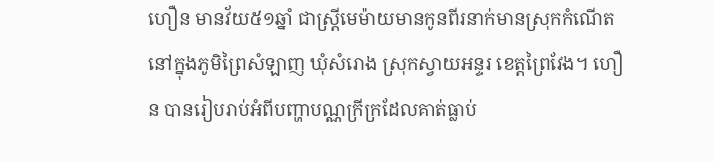ហឿន មានវ័យ៥១ឆ្នាំ ជាស្រ្តីមេម៉ាយមានកូនពីរនាក់មានស្រុកកំណើតនៅក្នុងភូមិព្រៃសំឡាញ ឃុំសំរោង ស្រុកស្វាយអន្ទរ ខេត្តព្រៃវែង។ ហឿន បានរៀបរាប់អំពីបញ្ហាបណ្ណក្រីក្រដែលគាត់ធ្លាប់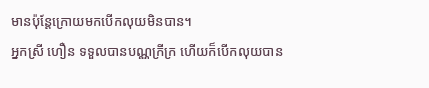មានប៉ុន្តែក្រោយមកបើកលុយមិនបាន។
អ្នកស្រី ហឿន ទទួលបានបណ្ណក្រីក្រ ហើយក៏បើកលុយបាន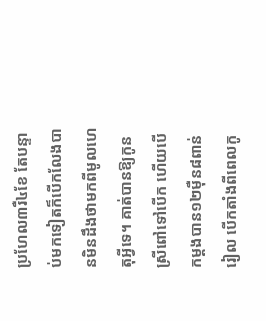ប្រហែល៣រឺ៤ខែ តែបន្ទាប់មកទៀតក៏បើកលែងបានមិនដឹងថាមកពីមូលហេតុអ្វីទេ។ គាត់បានឱ្យកូនស្រីពៅទៅបើក ហើយបើកម្តងបាន១២ម៉ឺន៨ពាន់រៀល បើកតាំងពីពេលកូ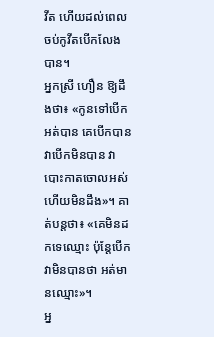វីត ហើយដល់ពេលចប់កូវីតបើកលែងបាន។
អ្នកស្រី ហឿន ឱ្យដឹងថា៖ «កូនទៅបើកអត់បាន គេបើកបាន វាបើកមិនបាន វាបោះកាតចោលអស់ហើយមិនដឹង»។ គាត់បន្តថា៖ «គេមិនដកទេឈ្មោះ ប៉ុន្តែបើកវាមិនបានថា អត់មានឈ្មោះ»។
អ្ន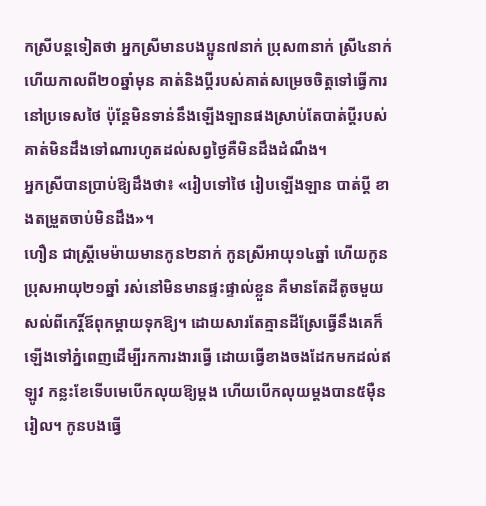កស្រីបន្តទៀតថា អ្នកស្រីមានបងប្អូន៧នាក់ ប្រុស៣នាក់ ស្រី៤នាក់ ហើយកាលពី២០ឆ្នាំមុន គាត់និងប្តីរបស់គាត់សម្រេចចិត្តទៅធ្វើការនៅប្រទេសថៃ ប៉ុន្តែមិនទាន់នឹងឡើងឡានផងស្រាប់តែបាត់ប្តីរបស់គាត់មិនដឹងទៅណារហូតដល់សព្វថ្ងៃគឺមិនដឹងដំណឹង។
អ្នកស្រីបានប្រាប់ឱ្យដឹងថា៖ «រៀបទៅថៃ រៀបឡើងឡាន បាត់ប្តី ខាងតម្រួតចាប់មិនដឹង»។
ហឿន ជាស្ត្រីមេម៉ាយមានកូន២នាក់ កូនស្រីអាយុ១៤ឆ្នាំ ហើយកូនប្រុសអាយុ២១ឆ្នាំ រស់នៅមិនមានផ្ទះផ្ទាល់ខ្លួន គឺមានតែដីតូចមួយសល់ពីកេរ្តិ៍ឪពុកម្តាយទុកឱ្យ។ ដោយសារតែគ្មានដីស្រែធ្វើនឹងគេក៏ឡើងទៅភ្នំពេញដើម្បីរកការងារធ្វើ ដោយធ្វើខាងចងដែកមកដល់ឥឡូវ កន្លះខែទើបមេបើកលុយឱ្យម្តង ហើយបើកលុយម្តងបាន៥ម៉ឺនរៀល។ កូនបងធ្វើ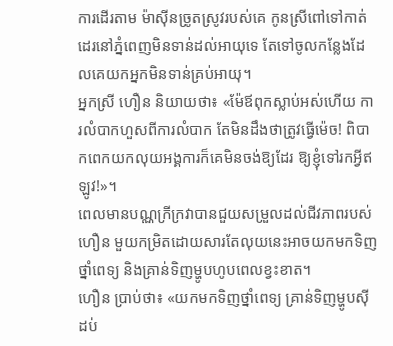ការដើរតាម ម៉ាស៊ីនច្រូតស្រូវរបស់គេ កូនស្រីពៅទៅកាត់ដេរនៅភ្នំពេញមិនទាន់ដល់អាយុទេ តែទៅចូលកន្លែងដែលគេយកអ្នកមិនទាន់គ្រប់អាយុ។
អ្នកស្រី ហឿន និយាយថា៖ «ម៉ែឪពុកស្លាប់អស់ហើយ ការលំបាកហួសពីការលំបាក តែមិនដឹងថាត្រូវធ្វើម៉េច! ពិបាកពេកយកលុយអង្គការក៏គេមិនចង់ឱ្យដែរ ឱ្យខ្ញុំទៅរកអ្វីឥឡូវ!»។
ពេលមានបណ្ណក្រីក្រវាបានជួយសម្រួលដល់ជីវភាពរបស់ ហឿន មួយកម្រិតដោយសារតែលុយនេះអាចយកមកទិញថ្នាំពេទ្យ និងគ្រាន់ទិញម្ហូបហូបពេលខ្វះខាត។
ហឿន ប្រាប់ថា៖ «យកមកទិញថ្នាំពេទ្យ គ្រាន់ទិញម្ហូបស៊ី ដប់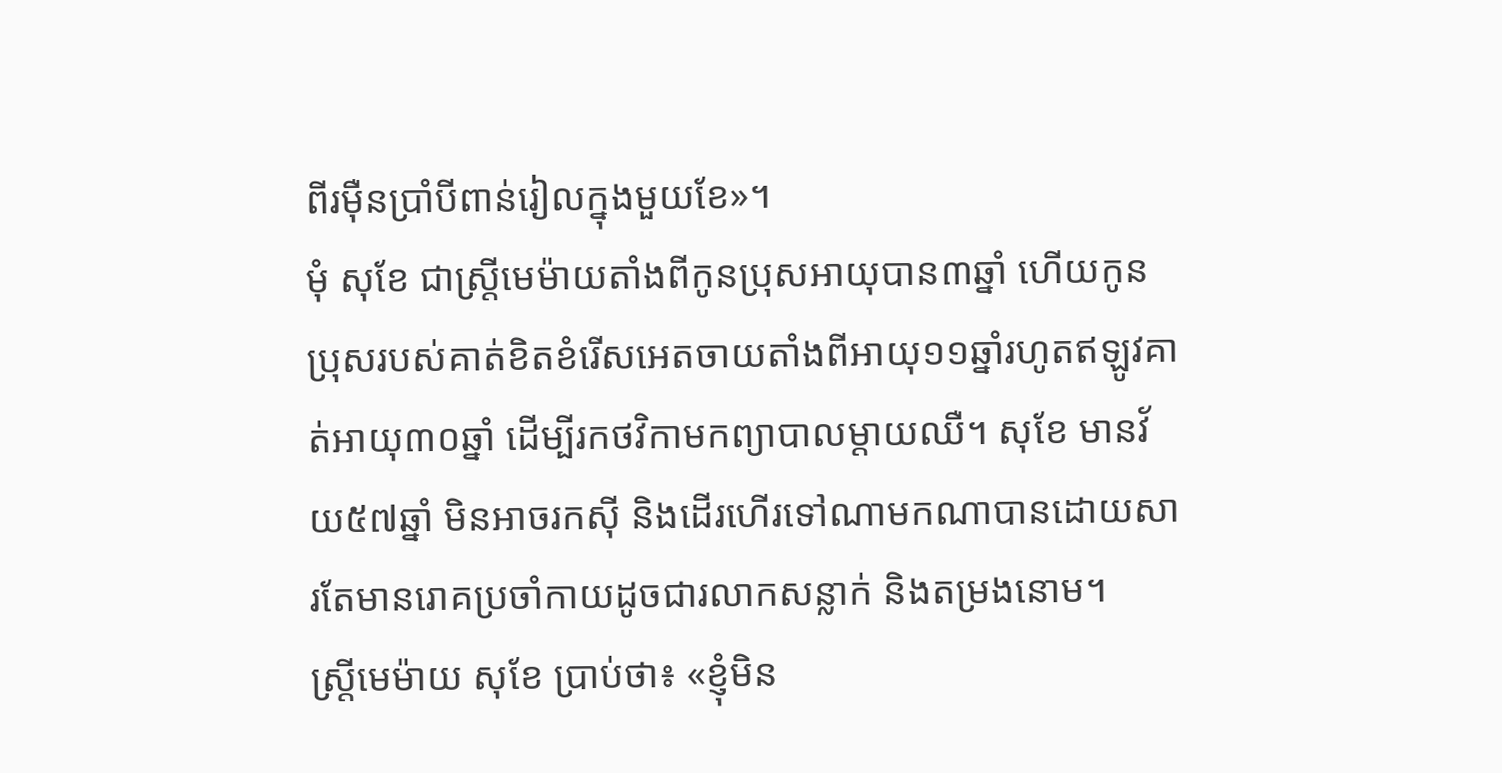ពីរម៉ឺនប្រាំបីពាន់រៀលក្នុងមួយខែ»។
មុំ សុខែ ជាស្រ្តីមេម៉ាយតាំងពីកូនប្រុសអាយុបាន៣ឆ្នាំ ហើយកូនប្រុសរបស់គាត់ខិតខំរើសអេតចាយតាំងពីអាយុ១១ឆ្នាំរហូតឥឡូវគាត់អាយុ៣០ឆ្នាំ ដើម្បីរកថវិកាមកព្យាបាលម្តាយឈឺ។ សុខែ មានវ័យ៥៧ឆ្នាំ មិនអាចរកស៊ី និងដើរហើរទៅណាមកណាបានដោយសារតែមានរោគប្រចាំកាយដូចជារលាកសន្លាក់ និងតម្រងនោម។
ស្ត្រីមេម៉ាយ សុខែ ប្រាប់ថា៖ «ខ្ញុំមិន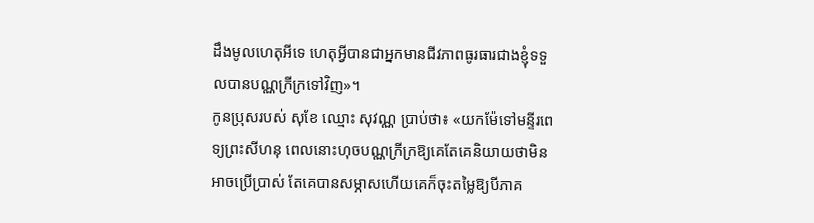ដឹងមូលហេតុអីទេ ហេតុអ្វីបានជាអ្នកមានជីវភាពធូរធារជាងខ្ញុំទទួលបានបណ្ណក្រីក្រទៅវិញ»។
កូនប្រុសរបស់ សុខែ ឈ្មោះ សុវណ្ណ ប្រាប់ថា៖ «យកម៉ែទៅមន្ទីរពេទ្យព្រះសីហនុ ពេលនោះហុចបណ្ណក្រីក្រឱ្យគេតែគេនិយាយថាមិនអាចប្រើប្រាស់ តែគេបានសម្ភាសហើយគេក៏ចុះតម្លៃឱ្យបីភាគ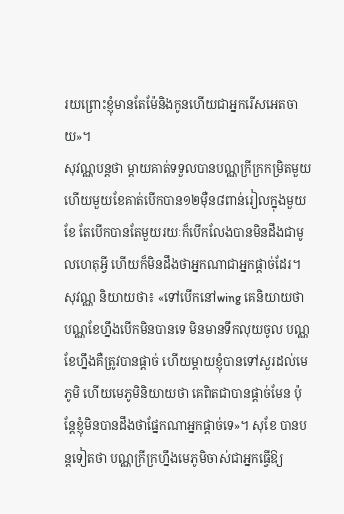រយព្រោះខ្ញុំមានតែម៉ែនិងកូនហើយជាអ្នករើសអេតចាយ»។
សុវណ្ណបន្តថា ម្តាយគាត់ទទួលបានបណ្ណក្រីក្រកម្រិតមួយហើយមួយខែគាត់បើកបាន១២ម៉ឺន៨ពាន់រៀលក្នុងមួយខែ តែបើកបានតែមួយរយៈក៏បើកលែងបានមិនដឹងជាមូលហេតុអ្វី ហើយក៏មិនដឹងថាអ្នកណាជាអ្នកផ្តាច់ដែរ។
សុវណ្ណ និយាយថា៖ «ទៅបើកនៅwing គេនិយាយថាបណ្ណខែហ្នឹងបើកមិនបានទេ មិនមានទឹកលុយចូល បណ្ណខែហ្នឹងគឺត្រូវបានផ្តាច់ ហើយម្តាយខ្ញុំបានទៅសួរដល់មេភូមិ ហើយមេភូមិនិយាយថា គេពិតជាបានផ្តាច់មែន ប៉ុន្តែខ្ញុំមិនបានដឹងថាផ្នែកណាអ្នកផ្តាច់ទេ»។ សុខែ បានបន្តទៀតថា បណ្ណក្រីក្រហ្នឹងមេភូមិចាស់ជាអ្នកធ្វើឱ្យ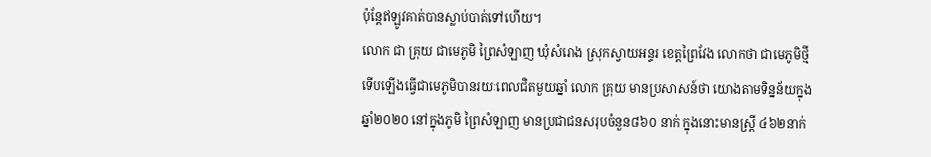ប៉ុន្តែឥឡូវគាត់បានស្លាប់បាត់ទៅហើយ។
លោក ជា គ្រុយ ជាមេភូមិ ព្រៃសំឡាញ ឃុំសំរោង ស្រុកស្វាយអន្ទរ ខេត្តព្រៃវែង លោកថា ជាមេភូមិថ្មីទើបឡើងធ្វើជាមេភូមិបានរយៈពេលជិតមួយឆ្នាំ លោក គ្រុយ មានប្រសាសន៍ថា យោងតាមទិន្នន័យក្នុងឆ្នាំ២០២០ នៅក្នុងភូមិ ព្រៃសំឡាញ មានប្រជាជនសរុបចំនួន៨៦០ នាក់ ក្នុងនោះមានស្ត្រី ៤៦២នាក់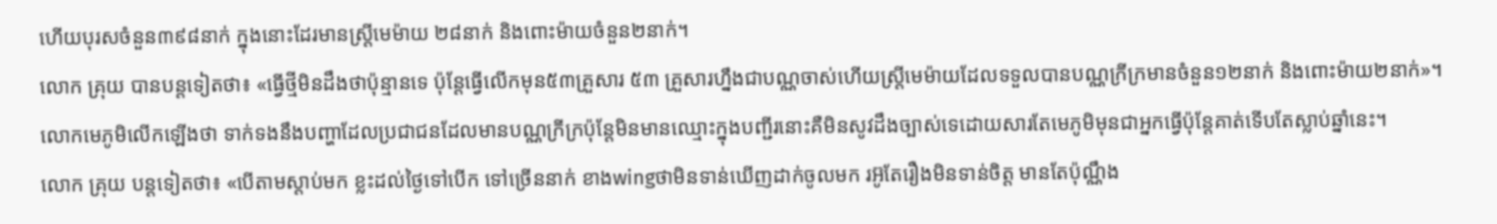ហើយបុរសចំនួន៣៩៨នាក់ ក្នុងនោះដែរមានស្ត្រីមេម៉ាយ ២៨នាក់ និងពោះម៉ាយចំនួន២នាក់។
លោក គ្រុយ បានបន្តទៀតថា៖ «ធ្វើថ្មីមិនដឹងថាប៉ុន្មានទេ ប៉ុន្តែធ្វើលើកមុន៥៣គ្រួសារ ៥៣ គ្រួសារហ្នឹងជាបណ្ណចាស់ហើយស្រ្តីមេម៉ាយដែលទទួលបានបណ្ណក្រីក្រមានចំនួន១២នាក់ និងពោះម៉ាយ២នាក់»។
លោកមេភូមិលើកឡើងថា ទាក់ទងនឹងបញ្ហាដែលប្រជាជនដែលមានបណ្ណក្រីក្រប៉ុន្តែមិនមានឈ្មោះក្នុងបញ្ជីរនោះគឺមិនសូវដឹងច្បាស់ទេដោយសារតែមេភូមិមុនជាអ្នកធ្វើប៉ុន្តែគាត់ទើបតែស្លាប់ឆ្នាំនេះ។
លោក គ្រុយ បន្តទៀតថា៖ «បើតាមស្តាប់មក ខ្លះដល់ថ្ងៃទៅបើក ទៅច្រើននាក់ ខាងwingថាមិនទាន់ឃើញដាក់ចូលមក រអ៊ូតែរឿងមិនទាន់ចិត្ត មានតែប៉ុណ្ណឹង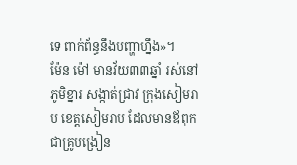ទេ ពាក់ព័ន្ធនឹងបញ្ហាហ្នឹង»។
ម៉ែន ម៉ៅ មានវ័យ៣៣ឆ្នាំ រស់នៅភូមិខ្នារ សង្កាត់ជ្រាវ ក្រុងសៀមរាប ខេត្តសៀមរាប ដែលមានឪពុកជាគ្រូបង្រៀន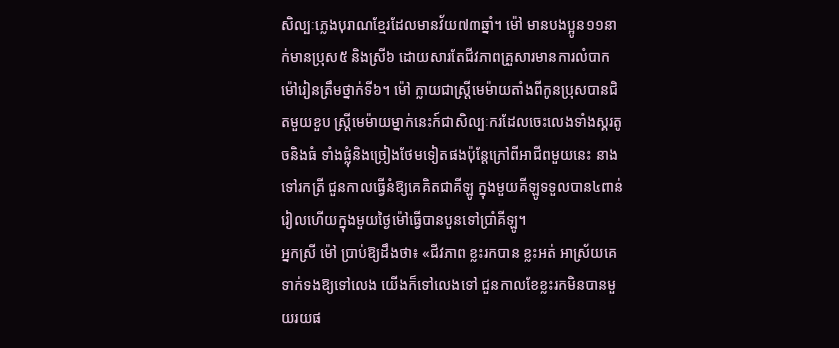សិល្បៈភ្លេងបុរាណខ្មែរដែលមានវ័យ៧៣ឆ្នាំ។ ម៉ៅ មានបងប្អូន១១នាក់មានប្រុស៥ និងស្រី៦ ដោយសារតែជីវភាពគ្រួសារមានការលំបាកម៉ៅរៀនត្រឹមថ្នាក់ទី៦។ ម៉ៅ ក្លាយជាស្រ្តីមេម៉ាយតាំងពីកូនប្រុសបានជិតមួយខួប ស្ត្រីមេម៉ាយម្នាក់នេះក៍ជាសិល្បៈករដែលចេះលេងទាំងស្គរតូចនិងធំ ទាំងផ្លុំនិងច្រៀងថែមទៀតផងប៉ុន្តែក្រៅពីអាជីពមួយនេះ នាងទៅរកត្រី ជួនកាលធ្វើនំឱ្យគេគិតជាគីឡូ ក្នុងមួយគីឡូទទួលបាន៤ពាន់រៀលហើយក្នុងមួយថ្ងៃម៉ៅធ្វើបានបួនទៅប្រាំគីឡូ។
អ្នកស្រី ម៉ៅ បា្រប់ឱ្យដឹងថា៖ «ជីវភាព ខ្លះរកបាន ខ្លះអត់ អាស្រ័យគេទាក់ទងឱ្យទៅលេង យើងក៏ទៅលេងទៅ ជួនកាលខែខ្លះរកមិនបានមួយរយផ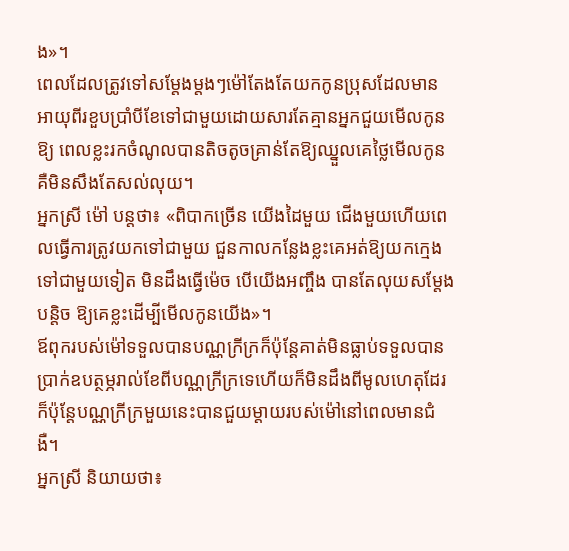ង»។
ពេលដែលត្រូវទៅសម្តែងម្តងៗម៉ៅតែងតែយកកូនប្រុសដែលមានអាយុពីរខួបប្រាំបីខែទៅជាមួយដោយសារតែគ្មានអ្នកជួយមើលកូនឱ្យ ពេលខ្លះរកចំណូលបានតិចតូចគ្រាន់តែឱ្យឈ្នួលគេថ្លៃមើលកូនគឺមិនសឹងតែសល់លុយ។
អ្នកស្រី ម៉ៅ បន្តថា៖ «ពិបាកច្រើន យើងដៃមួយ ជើងមួយហើយពេលធ្វើការត្រូវយកទៅជាមួយ ជួនកាលកន្លែងខ្លះគេអត់ឱ្យយកក្មេងទៅជាមួយទៀត មិនដឹងធ្វើម៉េច បើយើងអញ្ចឹង បានតែលុយសម្តែងបន្តិច ឱ្យគេខ្លះដើម្បីមើលកូនយើង»។
ឪពុករបស់ម៉ៅទទួលបានបណ្ណក្រីក្រក៏ប៉ុន្តែគាត់មិនធ្លាប់ទទួលបានប្រាក់ឧបត្ថម្ភរាល់ខែពីបណ្ណក្រីក្រទេហើយក៏មិនដឹងពីមូលហេតុដែរ ក៏ប៉ុន្តែបណ្ណក្រីក្រមួយនេះបានជួយម្តាយរបស់ម៉ៅនៅពេលមានជំងឺ។
អ្នកស្រី និយាយថា៖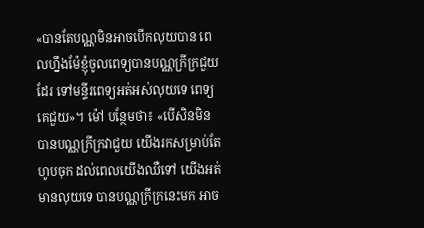«បានតែបណ្ណមិនអាចបើកលុយបាន ពេលហ្នឹងម៉ែខ្ញុំចូលពេទ្យបានបណ្ណក្រីក្រជួយដែរ ទៅមន្ទីរពេទ្យអត់អស់លុយទេ ពេទ្យគេជួយ»។ ម៉ៅ បន្ថែមថា៖ «បើសិនមិនបានបណ្ណក្រីក្រវាជួយ យើងរកសម្រាប់តែហូបចុក ដល់ពេលយើងឈឺទៅ យើងអត់មានលុយទេ បានបណ្ណក្រីក្រនេះមក អាច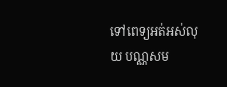ទៅពេទ្យអត់អស់លុយ បណ្ណសម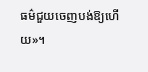ធម៌ជួយចេញបង់ឱ្យហើយ»។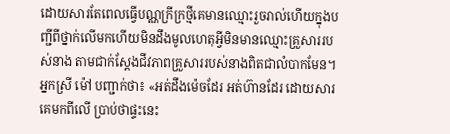ដោយសារតែពេលធ្វើបណ្ណក្រីក្រថ្មីគេមានឈ្មោះរួចរាល់ហើយក្នុងបញ្ជីពីថ្នាក់លើមកហើយមិនដឹងមូលហេតុអ្វីមិនមានឈ្មោះគ្រួសាររបស់នាង តាមជាក់ស្តែងជីវភាពគ្រួសាររបស់នាងពិតជាលំបាកមែន។
អ្នកស្រី ម៉ៅ បញ្ជាក់ថា៖ «អត់ដឹងម៉េចដែរ អត់ហ៊ានដែរ ដោយសារគេមកពីលើ ប្រាប់ថាផ្ទះនេះ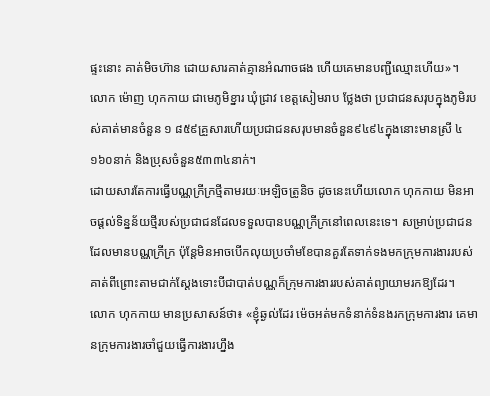ផ្ទះនោះ គាត់មិចហ៊ាន ដោយសារគាត់គ្មានអំណាចផង ហើយគេមានបញ្ជីឈ្មោះហើយ»។
លោក ម៉ោញ ហុកកាយ ជាមេភូមិខ្នារ ឃុំជ្រាវ ខេត្តសៀមរាប ថ្លែងថា ប្រជាជនសរុបក្នុងភូមិរបស់គាត់មានចំនួន ១ ៨៥៩គ្រួសារហើយប្រជាជនសរុបមានចំនួន៩៤៩៤ក្នុងនោះមានស្រី ៤ ១៦០នាក់ និងប្រុសចំនួន៥៣៣៤នាក់។
ដោយសារតែការធ្វើបណ្ណក្រីក្រថ្មីតាមរយៈអេឡិចត្រូនិច ដូចនេះហើយលោក ហុកកាយ មិនអាចផ្តល់ទិន្នន័យថ្មីរបស់ប្រជាជនដែលទទួលបានបណ្ណក្រីក្រនៅពេលនេះទេ។ សម្រាប់ប្រជាជនដែលមានបណ្ណក្រីក្រ ប៉ុន្តែមិនអាចបើកលុយប្រចាំមខែបានគួរតែទាក់ទងមកក្រុមការងាររបស់គាត់ពីព្រោះតាមជាក់ស្តែងទោះបីជាបាត់បណ្ណក៏ក្រុមការងាររបស់គាត់ព្យាយាមរកឱ្យដែរ។
លោក ហុកកាយ មានប្រសាសន៍ថា៖ «ខ្ញុំឆ្ងល់ដែរ ម៉េចអត់មកទំនាក់ទំនងរកក្រុមការងារ គេមានក្រុមការងារចាំជួយធ្វើការងារហ្នឹង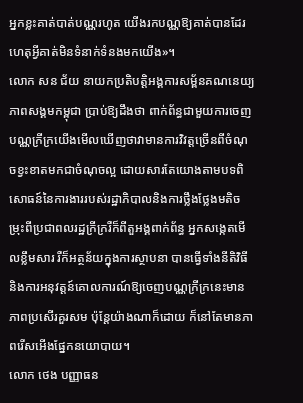អ្នកខ្លះគាត់បាត់បណ្ណរហូត យើងរកបណ្ណឱ្យគាត់បានដែរ ហេតុអ្វីគាត់មិនទំនាក់ទំនងមកយើង»។
លោក សន ជ័យ នាយកប្រតិបត្តិអង្គការសម្ព័នគណនេយ្យភាពសង្គមកម្ពុជា ប្រាប់ឱ្យដឹងថា ពាក់ព័ន្ធជាមួយការចេញបណ្ណក្រីក្រយើងមើលឃើញថាវាមានការវិវត្តច្រើនពីចំណុចខ្វះខាតមកជាចំណុចល្អ ដោយសារតែយោងតាមបទពិសោធន៍នៃការងាររបស់រដ្ឋាភិបាលនិងការថ្លឹងថ្លែងមតិចម្រុះពីប្រជាពលរដ្ឋក្រីក្ររឺក៏ពីតួអង្គពាក់ព័ន្ធ អ្នកសង្កេតមើលខ្លឹមសារ រឺក៏អត្ថន័យក្នុងការស្ថាបនា បានធ្វើទាំងនីតិវិធី និងការអនុវត្តន៍គោលការណ៍ឱ្យចេញបណ្ណក្រីក្រនេះមានភាពប្រសើរគួរសម ប៉ុន្តែយ៉ាងណាក៏ដោយ ក៏នៅតែមានភាពរើសអើងផ្នែកនយោបាយ។
លោក ថេង បញ្ញាធន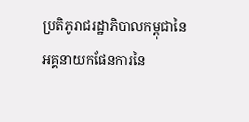ប្រតិភូរាជរដ្ឋាភិបាលកម្ពុជានៃអគ្គនាយកផែនការនៃ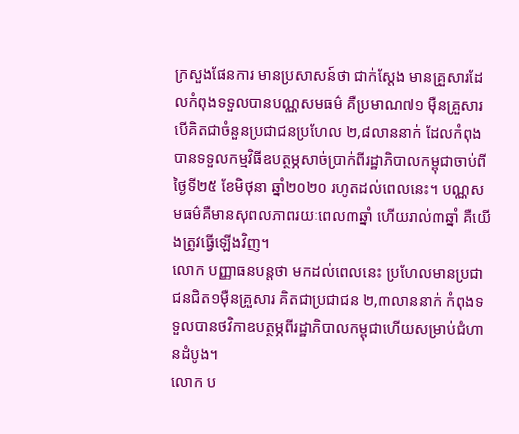ក្រសួងផែនការ មានប្រសាសន៍ថា ជាក់ស្តែង មានគ្រួសារដែលកំពុងទទួលបានបណ្ណសមធម៌ គឺប្រមាណ៧១ ម៉ឺនគ្រួសារ បើគិតជាចំនួនប្រជាជនប្រហែល ២,៨លាននាក់ ដែលកំពុងបានទទួលកម្មវិធីឧបត្ថម្ភសាច់ប្រាក់ពីរដ្ឋាភិបាលកម្ពុជាចាប់ពីថ្ងៃទី២៥ ខែមិថុនា ឆ្នាំ២០២០ រហូតដល់ពេលនេះ។ បណ្ណសមធម៌គឺមានសុពលភាពរយៈពេល៣ឆ្នាំ ហើយរាល់៣ឆ្នាំ គឺយើងត្រូវធ្វើឡើងវិញ។
លោក បញ្ញាធនបន្តថា មកដល់ពេលនេះ ប្រហែលមានប្រជាជនជិត១ម៉ឺនគ្រួសារ គិតជាប្រជាជន ២,៣លាននាក់ កំពុងទទួលបានថវិកាឧបត្ថម្ភពីរដ្ឋាភិបាលកម្ពុជាហើយសម្រាប់ជំហានដំបូង។
លោក ប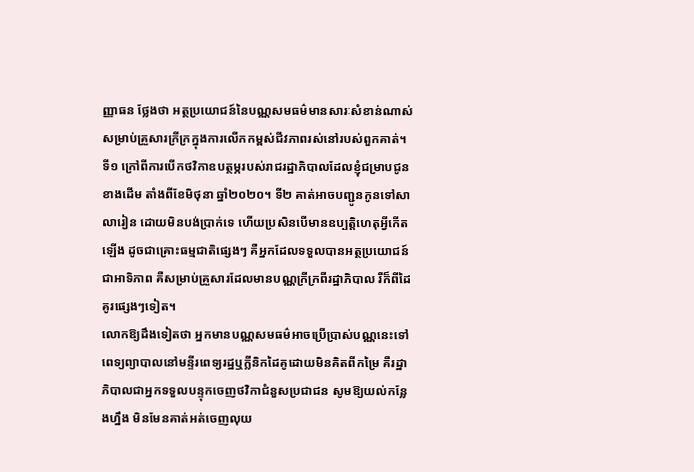ញ្ញាធន ថ្លែងថា អត្ថប្រយោជន៍នៃបណ្ណសមធម៌មានសារៈសំខាន់ណាស់សម្រាប់គ្រួសារក្រីក្រក្នុងការលើកកម្ពស់ជីវភាពរស់នៅរបស់ពួកគាត់។ ទី១ ក្រៅពីការបើកថវិកាឧបត្ថម្ភរបស់រាជរដ្ឋាភិបាលដែលខ្ញុំជម្រាបជូនខាងដើម តាំងពីខែមិថុនា ឆ្នាំ២០២០។ ទី២ គាត់អាចបញ្ជូនកូនទៅសាលារៀន ដោយមិនបង់ប្រាក់ទេ ហើយប្រសិនបើមានឧប្បត្តិហេតុអ្វីកើតឡើង ដូចជាគ្រោះធម្មជាតិផ្សេងៗ គឺអ្នកដែលទទួលបានអត្ថប្រយោជន៍ជាអាទិភាព គឺសម្រាប់គ្រួសារដែលមានបណ្ណក្រីក្រពីរដ្ឋាភិបាល រឺក៏ពីដៃគូរផ្សេងៗទៀត។
លោកឱ្យដឹងទៀតថា អ្នកមានបណ្ណសមធម៌អាចប្រើប្រាស់បណ្ណនេះទៅពេទ្យព្យាបាលនៅមន្ទីរពេទ្យរដ្ឋឬក្លីនិកដៃគូដោយមិនគិតពីកម្រៃ គឺរដ្ឋាភិបាលជាអ្នកទទួលបន្ទុកចេញថវិកាជំនួសប្រជាជន សូមឱ្យយល់កន្លែងហ្នឹង មិនមែនគាត់អត់ចេញលុយ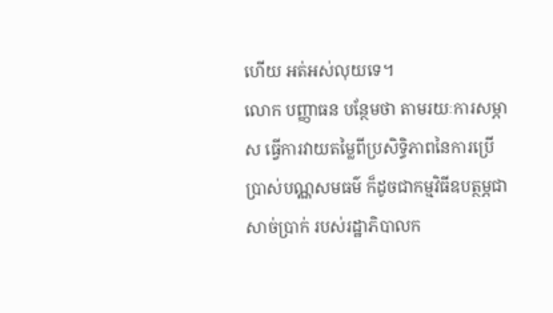ហើយ អត់អស់លុយទេ។
លោក បញ្ញាធន បន្ថែមថា តាមរយៈការសម្ភាស ធ្វើការវាយតម្លៃពីប្រសិទ្ធិភាពនៃការប្រើប្រាស់បណ្ណសមធម៌ ក៏ដូចជាកម្មវិធីឧបត្ថម្ភជាសាច់ប្រាក់ របស់រដ្ឋាភិបាលក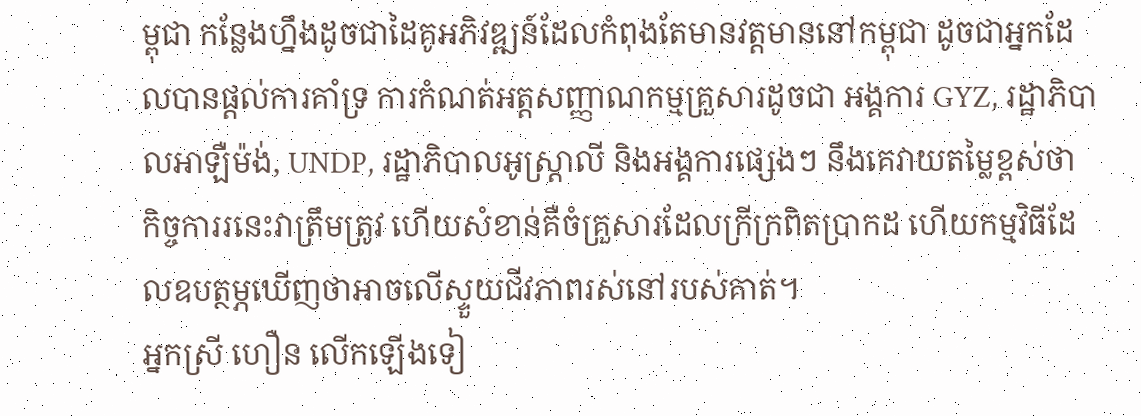ម្ពុជា កន្លែងហ្នឹងដូចជាដៃគូអភិវឌ្ឍន៍ដែលកំពុងតែមានវត្តមាននៅកម្ពុជា ដូចជាអ្នកដែលបានផ្តល់ការគាំទ្រ ការកំណត់អត្តសញ្ញាណកម្មគ្រួសារដូចជា អង្គការ GYZ, រដ្ឋាភិបាលអាឡឺម៉ង់, UNDP, រដ្ឋាភិបាលអូស្ត្រាលី និងអង្គការផ្សេងៗ នឹងគេវាយតម្លៃខ្ពស់ថា កិច្ចការរនេះវាត្រឹមត្រូវ ហើយសំខាន់គឺចំគ្រួសារដែលក្រីក្រពិតប្រាកដ ហើយកម្មវិធីដែលឧបត្ថម្ភឃើញថាអាចលើស្ទួយជីវភាពរស់នៅរបស់គាត់។
អ្នកស្រី ហឿន លើកឡើងទៀ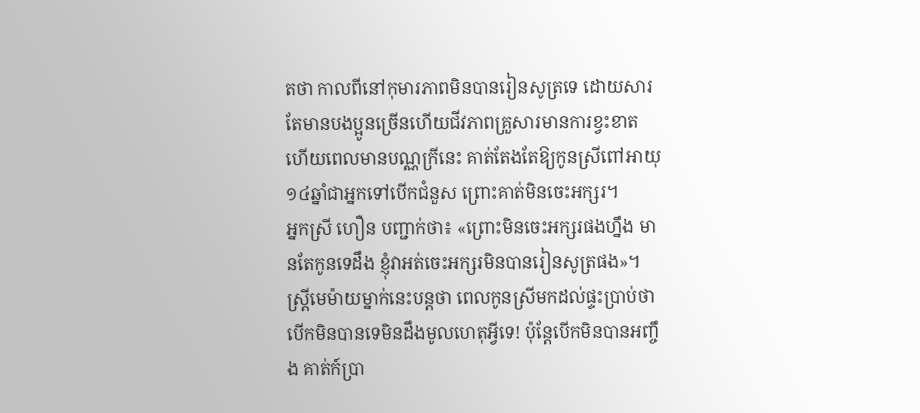តថា កាលពីនៅកុមារភាពមិនបានរៀនសូត្រទេ ដោយសារតែមានបងប្អូនច្រើនហើយជីវភាពគ្រួសារមានការខ្វះខាត ហើយពេលមានបណ្ណក្រីនេះ គាត់តែងតែឱ្យកូនស្រីពៅអាយុ១៤ឆ្នាំជាអ្នកទៅបើកជំនួស ព្រោះគាត់មិនចេះអក្សរ។
អ្នកស្រី ហឿន បញ្ជាក់ថា៖ «ព្រោះមិនចេះអក្សរផងហ្នឹង មានតែកូនទេដឹង ខ្ញុំវាអត់ចេះអក្សរមិនបានរៀនសូត្រផង»។
ស្ត្រីមេម៉ាយម្នាក់នេះបន្តថា ពេលកូនស្រីមកដល់ផ្ទះប្រាប់ថាបើកមិនបានទេមិនដឹងមូលហេតុអ្វីទេ! ប៉ុន្តែបើកមិនបានអញ្ចឹង គាត់ក៍ប្រា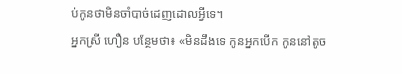ប់កូនថាមិនចាំបាច់ដេញដោលអ្វីទេ។
អ្នកស្រី ហឿន បន្ថែមថា៖ «មិនដឹងទេ កូនអ្នកបើក កូននៅតូច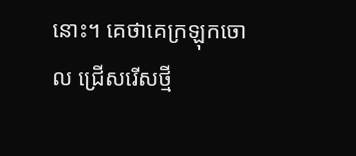នោះ។ គេថាគេក្រឡុកចោល ជ្រើសរើសថ្មី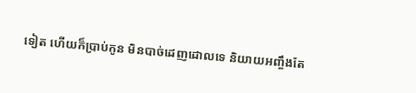ទៀត ហើយក៏ប្រាប់កូន មិនបាច់ដេញដោលទេ និយាយអញ្ចឹងតែ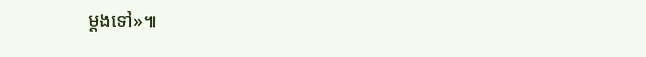ម្តងទៅ»៕